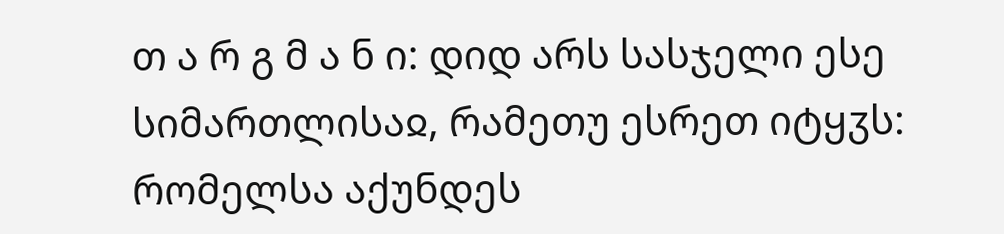თ ა რ გ მ ა ნ ი: დიდ არს სასჯელი ესე სიმართლისაჲ, რამეთუ ესრეთ იტყჳს: რომელსა აქუნდეს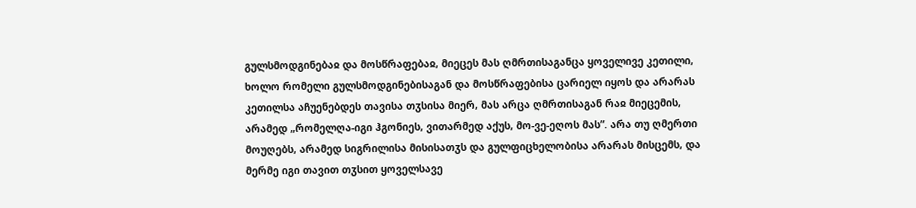გულსმოდგინებაჲ და მოსწრაფებაჲ, მიეცეს მას ღმრთისაგანცა ყოველივე კეთილი, ხოლო რომელი გულსმოდგინებისაგან და მოსწრაფებისა ცარიელ იყოს და არარას კეთილსა აჩუენებდეს თავისა თჳსისა მიერ, მას არცა ღმრთისაგან რაჲ მიეცემის, არამედ „რომელღა-იგი ჰგონიეს, ვითარმედ აქუს, მო-ვე-ეღოს მას”. არა თუ ღმერთი მოუღებს, არამედ სიგრილისა მისისათჳს და გულფიცხელობისა არარას მისცემს, და მერმე იგი თავით თჳსით ყოველსავე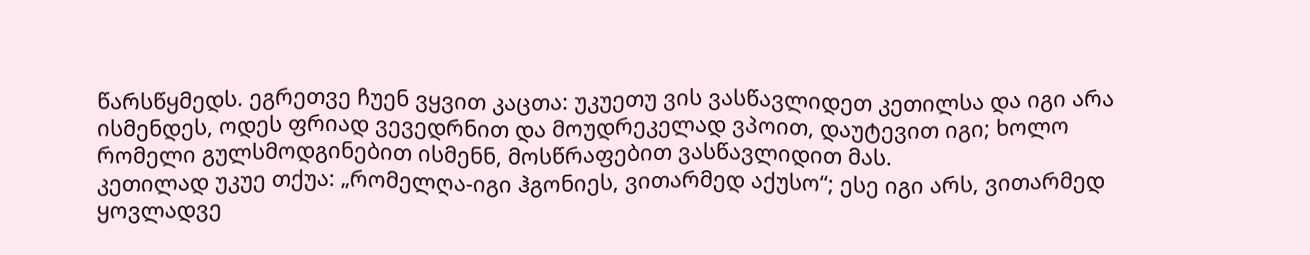წარსწყმედს. ეგრეთვე ჩუენ ვყვით კაცთა: უკუეთუ ვის ვასწავლიდეთ კეთილსა და იგი არა ისმენდეს, ოდეს ფრიად ვევედრნით და მოუდრეკელად ვპოით, დაუტევით იგი; ხოლო რომელი გულსმოდგინებით ისმენნ, მოსწრაფებით ვასწავლიდით მას.
კეთილად უკუე თქუა: „რომელღა-იგი ჰგონიეს, ვითარმედ აქუსო“; ესე იგი არს, ვითარმედ ყოვლადვე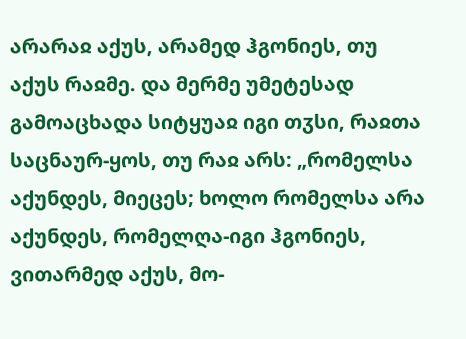არარაჲ აქუს, არამედ ჰგონიეს, თუ აქუს რაჲმე. და მერმე უმეტესად გამოაცხადა სიტყუაჲ იგი თჳსი, რაჲთა საცნაურ-ყოს, თუ რაჲ არს: „რომელსა აქუნდეს, მიეცეს; ხოლო რომელსა არა აქუნდეს, რომელღა-იგი ჰგონიეს, ვითარმედ აქუს, მო-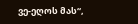ვე-ეღოს მას“,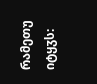რამეთუ იტყჳს: